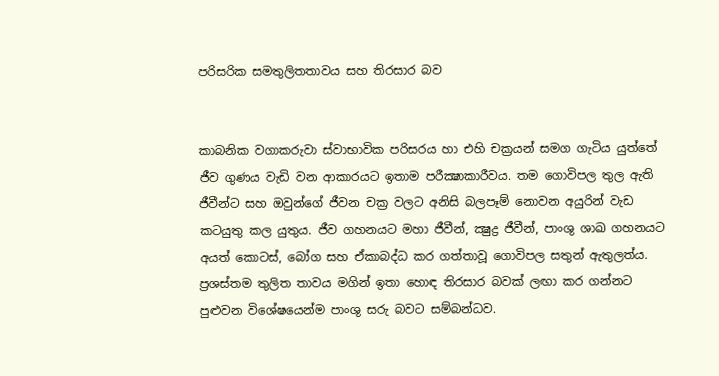පරිසරික සමතුලිතතාවය සහ තිරසාර බව


කාබනික වගාකරුවා ස්වාභාවික පරිසරය හා එහි චක්‍රයන් සමග ගැටිය යුත්තේ ජීව ගුණය වැඩි වන ආකාරයට ඉතාම පරීක්‍ෂාකාරීවය. තම ගොවිපල තුල ඇති ජීවීන්ට සහ ඔවුන්ගේ ජීවන චක්‍ර වලට අනිසි බලපෑම් නොවන අයුරින් වැඩ කටයුතු කල යුතුය. ජීව ගහනයට මහා ජීවීන්, ක්‍ෂුද්‍ර ජීවීන්, පාංශු ශාඛ ගහනයට අයත් කොටස්, බෝග සහ ඒකාබද්ධ කර ගත්තාවූ ගොවිපල සතුන් ඇතුලත්ය. ප්‍රශස්තම තුලිත තාවය මගින් ඉතා හොඳ තිරසාර බවක් ලඟා කර ගන්නට පුළුවන විශේෂයෙන්ම පාංශු සරු බවට සම්බන්ධව.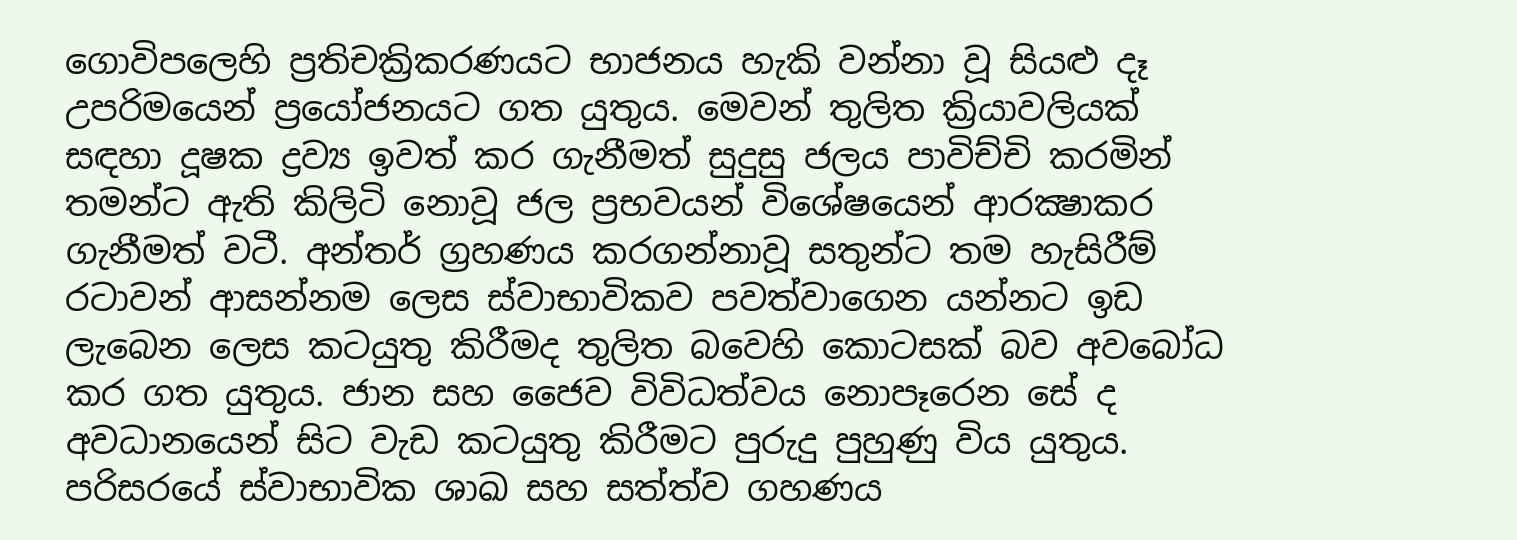ගොවිපලෙහි ප්‍රතිචක්‍රිකරණයට භාජනය හැකි වන්නා වූ සියළු දෑ උපරිමයෙන් ප්‍රයෝජනයට ගත යුතුය. මෙවන් තුලිත ක්‍රියාවලියක් සඳහා දූෂක ද්‍රව්‍ය ඉවත් කර ගැනීමත් සුදුසු ජලය පාවිච්චි කරමින් තමන්ට ඇති කිලිටි නොවූ ජල ප්‍රභවයන් විශේෂයෙන් ආරක්‍ෂාකර ගැනීමත් වටී. අන්තර් ග්‍රහණය කරගන්නාවූ සතුන්ට තම හැසිරීම් රටාවන් ආසන්නම ලෙස ස්වාභාවිකව පවත්වාගෙන යන්නට ඉඩ ලැබෙන ලෙස කටයුතු කිරීමද තුලිත බවෙහි කොටසක් බව අවබෝධ කර ගත යුතුය. ජාන සහ ජෛව විවිධත්වය නොපෑරෙන සේ ද අවධානයෙන් සිට වැඩ කටයුතු කිරීමට පුරුදු පුහුණු විය යුතුය. පරිසරයේ ස්වාභාවික ශාඛ සහ සත්ත්ව ගහණය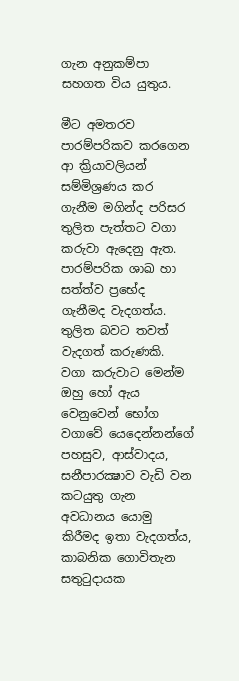ගැන අනුකම්පා සහගත විය යුතුය.

මීට අමතරව පාරම්පරිකව කරගෙන ආ ක්‍රියාවලියන් සම්මිශ්‍රණය කර ගැනීම මගින්ද පරිසර තුලිත පැත්තට වගා කරුවා ඇදෙනු ඇත. පාරම්පරික ශාඛ හා සත්ත්ව ප්‍රභේද ගැනීමද වැදගත්ය. තුලිත බවට තවත් වැදගත් කරුණකි. වගා කරුවාට මෙන්ම ඔහු හෝ ඇය වෙනුවෙන් භෝග වගාවේ යෙදෙන්නන්ගේ පහසුව, ආස්වාදය, සනීපාරක්‍ෂාව වැඩි වන කටයුතු ගැන අවධානය යොමු කිරීමද ඉතා වැදගත්ය, කාබනික ගොවිතැන සතුටුදායක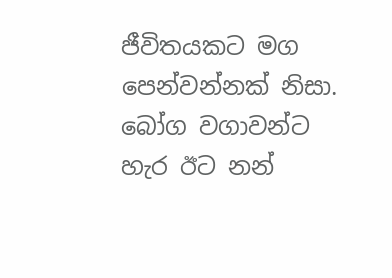ජීවිතයකට මග පෙන්වන්නක් නිසා. බෝග වගාවන්ට හැර ඊට නන්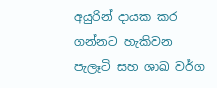අයුරින් දායක කර ගන්නට හැකිවන පැලෑටි සහ ශාඛ වර්ග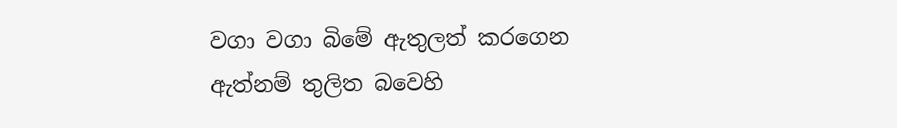වගා වගා බිමේ ඇතුලත් කරගෙන ඇත්නම් තුලිත බවෙහි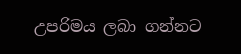උපරිමය ලබා ගන්නට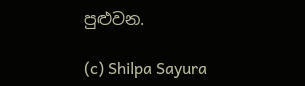පුළුවන.

(c) Shilpa Sayura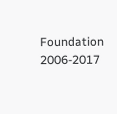Foundation 2006-2017